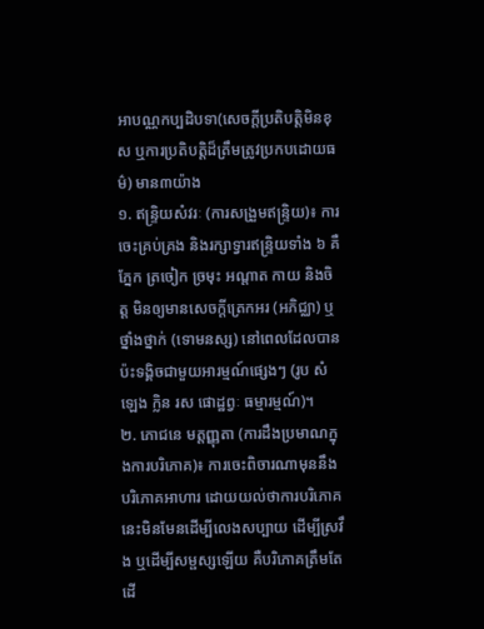អាបណ្ណកប្បដិបទា(សេចក្តីប្រតិបត្តិមិនខុស ឬការប្រតិបត្តិដ៏ត្រឹមត្រូវប្រកបដោយធម៌) មាន៣យ៉ាង
១. ឥន្ទ្រិយសំវរៈ (ការសង្រួមឥន្ទ្រិយ)៖ ការចេះគ្រប់គ្រង និងរក្សាទ្វារឥន្ទ្រិយទាំង ៦ គឺ ភ្នែក ត្រចៀក ច្រមុះ អណ្តាត កាយ និងចិត្ត មិនឲ្យមានសេចក្តីត្រេកអរ (អភិជ្ឈា) ឬថ្នាំងថ្នាក់ (ទោមនស្ស) នៅពេលដែលបានប៉ះទង្គិចជាមួយអារម្មណ៍ផ្សេងៗ (រូប សំឡេង ក្លិន រស ផោដ្ឋព្វៈ ធម្មារម្មណ៍)។
២. ភោជនេ មត្តញ្ញុតា (ការដឹងប្រមាណក្នុងការបរិភោគ)៖ ការចេះពិចារណាមុននឹងបរិភោគអាហារ ដោយយល់ថាការបរិភោគនេះមិនមែនដើម្បីលេងសប្បាយ ដើម្បីស្រវឹង ឬដើម្បីសម្ផស្សឡើយ គឺបរិភោគត្រឹមតែដើ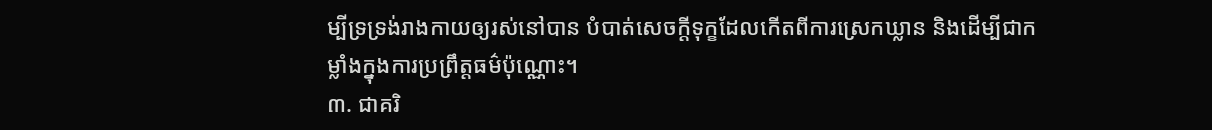ម្បីទ្រទ្រង់រាងកាយឲ្យរស់នៅបាន បំបាត់សេចក្តីទុក្ខដែលកើតពីការស្រេកឃ្លាន និងដើម្បីជាកម្លាំងក្នុងការប្រព្រឹត្តធម៌ប៉ុណ្ណោះ។
៣. ជាគរិ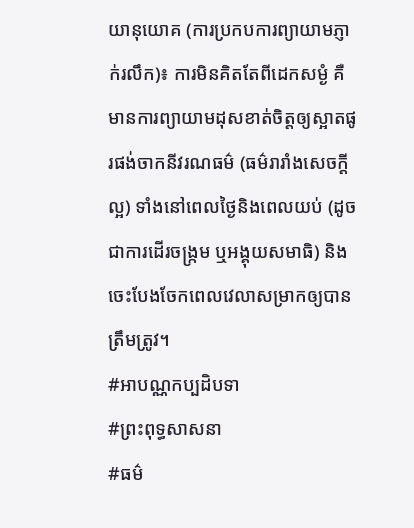យានុយោគ (ការប្រកបការព្យាយាមភ្ញាក់រលឹក)៖ ការមិនគិតតែពីដេកសម្ងំ គឺមានការព្យាយាមដុសខាត់ចិត្តឲ្យស្អាតផូរផង់ចាកនីវរណធម៌ (ធម៌រារាំងសេចក្តីល្អ) ទាំងនៅពេលថ្ងៃនិងពេលយប់ (ដូចជាការដើរចង្ក្រម ឬអង្គុយសមាធិ) និងចេះបែងចែកពេលវេលាសម្រាកឲ្យបានត្រឹមត្រូវ។
#អាបណ្ណកប្បដិបទា
#ព្រះពុទ្ធសាសនា
#ធម៌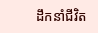ដឹកនាំជីវិត